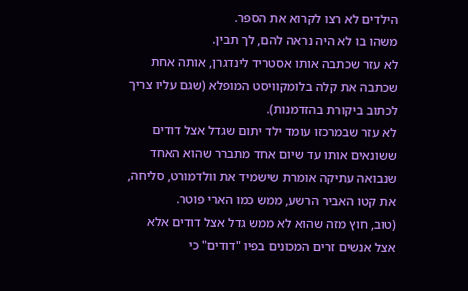הילדים לא רצו לקרוא את הספר.
משהו בו לא היה נראה להם, לך תבין.
לא עזר שכתבה אותו אסטריד לינדגרן, אותה אחת שכתבה את קלה בלומקוויסט המופלא (שגם עליו צריך לכתוב ביקורת בהזדמנות).
לא עזר שבמרכזו עומד ילד יתום שגדל אצל דודים ששונאים אותו עד שיום אחד מתברר שהוא האחד שנבואה עתיקה אומרת שישמיד את וולדמורט, סליחה, את קטו האביר הרשע, ממש כמו הארי פוטר.
(טוב, חוץ מזה שהוא לא ממש גדל אצל דודים אלא אצל אנשים זרים המכונים בפיו "דודים" כי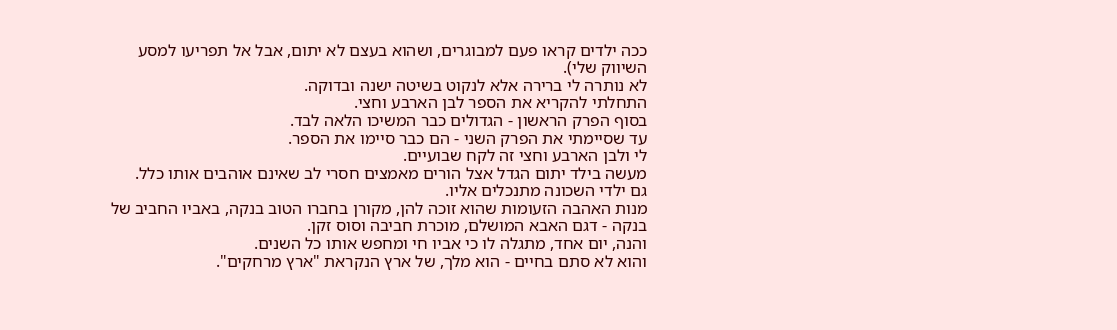ככה ילדים קראו פעם למבוגרים, ושהוא בעצם לא יתום, אבל אל תפריעו למסע השיווק שלי).
לא נותרה לי ברירה אלא לנקוט בשיטה ישנה ובדוקה.
התחלתי להקריא את הספר לבן הארבע וחצי.
בסוף הפרק הראשון - הגדולים כבר המשיכו הלאה לבד.
עד שסיימתי את הפרק השני - הם כבר סיימו את הספר.
לי ולבן הארבע וחצי זה לקח שבועיים.
מעשה בילד יתום הגדל אצל הורים מאמצים חסרי לב שאינם אוהבים אותו כלל.
גם ילדי השכונה מתנכלים אליו.
מנות האהבה הזעומות שהוא זוכה להן, מקורן בחברו הטוב בנקה, באביו החביב של בנקה - דגם האבא המושלם, מוכרת חביבה וסוס זקן.
והנה, יום אחד, מתגלה לו כי אביו חי ומחפש אותו כל השנים.
והוא לא סתם בחיים - הוא מלך, של ארץ הנקראת "ארץ מרחקים".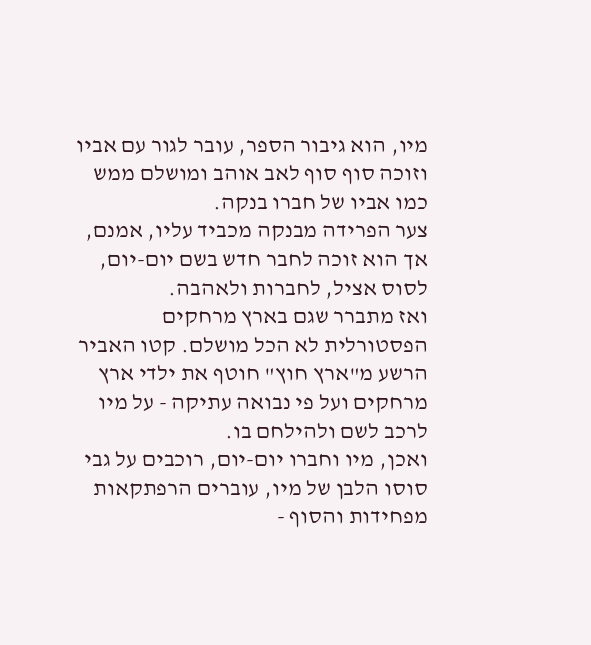מיו, הוא גיבור הספר, עובר לגור עם אביו וזוכה סוף סוף לאב אוהב ומושלם ממש כמו אביו של חברו בנקה.
צער הפרידה מבנקה מכביד עליו, אמנם, אך הוא זוכה לחבר חדש בשם יום-יום, לסוס אציל, לחברות ולאהבה.
ואז מתברר שגם בארץ מרחקים הפסטורלית לא הכל מושלם. קטו האביר הרשע מ"ארץ חוץ" חוטף את ילדי ארץ מרחקים ועל פי נבואה עתיקה - על מיו לרכב לשם ולהילחם בו.
ואכן, מיו וחברו יום-יום, רוכבים על גבי סוסו הלבן של מיו, עוברים הרפתקאות מפחידות והסוף -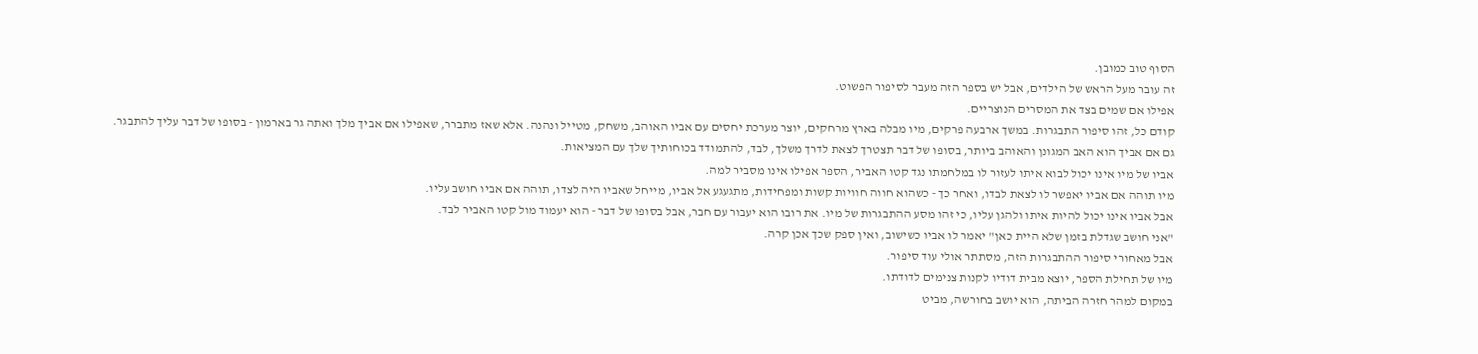הסוף טוב כמובן.
זה עובר מעל הראש של הילדים, אבל יש בספר הזה מעבר לסיפור הפשוט.
אפילו אם שמים בצד את המסרים הנוצריים.
קודם כל, זהו סיפור התבגרות. במשך ארבעה פרקים, מיו מבלה בארץ מרחקים, יוצר מערכת יחסים עם אביו האוהב, משחק, מטייל ונהנה. אלא שאז מתברר, שאפילו אם אביך מלך ואתה גר בארמון - בסופו של דבר עליך להתבגר.
גם אם אביך הוא האב המגונן והאוהב ביותר, בסופו של דבר תצטרך לצאת לדרך משלך, לבד, להתמודד בכוחותיך שלך עם המציאות.
אביו של מיו אינו יכול לבוא איתו לעזור לו במלחמתו נגד קטו האביר, הספר אפילו אינו מסביר למה.
מיו תוהה אם אביו יאפשר לו לצאת לבדו, ואחר כך - כשהוא חווה חוויות קשות ומפחידות, מתגעגע אל אביו, מייחל שאביו היה לצדו, תוהה אם אביו חושב עליו.
אבל אביו אינו יכול להיות איתו ולהגן עליו, כי זהו מסע ההתבגרות של מיו. את רובו הוא יעבור עם חבר, אבל בסופו של דבר - הוא יעמוד מול קטו האביר לבד.
"אני חושב שגדלת בזמן שלא היית כאן" יאמר לו אביו כשישוב, ואין ספק שכך אכן קרה.
אבל מאחורי סיפור ההתבגרות הזה, מסתתר אולי עוד סיפור.
מיו של תחילת הספר, יוצא מבית דודיו לקנות צנימים לדודתו.
במקום למהר חזרה הביתה, הוא יושב בחורשה, מביט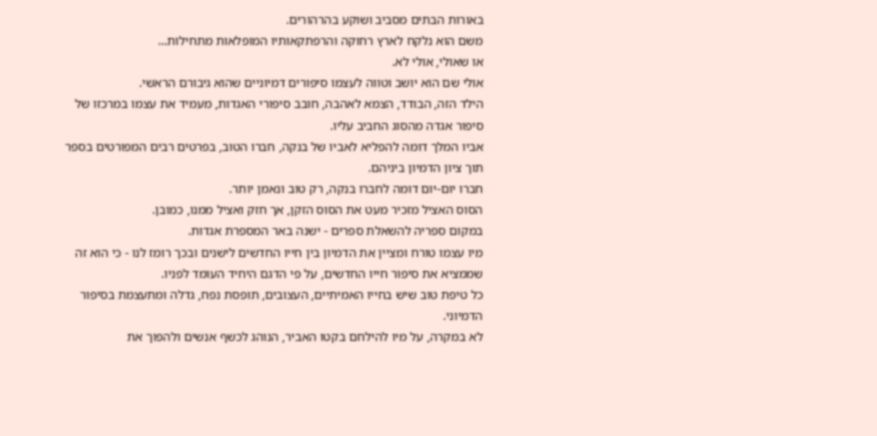באורות הבתים מסביב ושוקע בהרהורים.
משם הוא נלקח לארץ רחוקה והרפתקאותיו המופלאות מתחילות...
או שאולי, אולי לא.
אולי שם הוא יושב וטווה לעצמו סיפורים דמיוניים שהוא גיבורם הראשי.
הילד הזה, הבודד, הצמא לאהבה, חובב סיפורי האגדות, מעמיד את עצמו במרכזו של סיפור אגדה מהסוג החביב עליו.
אביו המלך דומה להפליא לאביו של בנקה, חברו הטוב, בפרטים רבים המפורטים בספר תוך ציון הדמיון ביניהם.
חברו יום-יום דומה לחברו בנקה, רק טוב ונאמן יותר.
הסוס האציל מזכיר מעט את הסוס הזקן, אך חזק ואציל ממנו, כמובן.
במקום ספריה להשאלת ספרים - ישנה באר המספרת אגדות.
מיו עצמו טורח ומציין את הדמיון בין חייו החדשים לישנים ובכך רומז לנו - כי הוא זה שממציא את סיפור חייו החדשים, על פי הדגם היחיד העומד לפניו.
כל טיפת טוב שיש בחייו האמיתיים, העצובים, תופסת נפח, גדלה ומתעצמת בסיפור הדמיוני.
לא במקרה, על מיו להילחם בקטו האביר, הנוהג לכשף אנשים ולהפוך את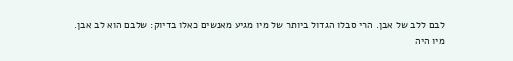לבם ללב של אבן. הרי סבלו הגדול ביותר של מיו מגיע מאנשים כאלו בדיוק: שלבם הוא לב אבן.
מיו היה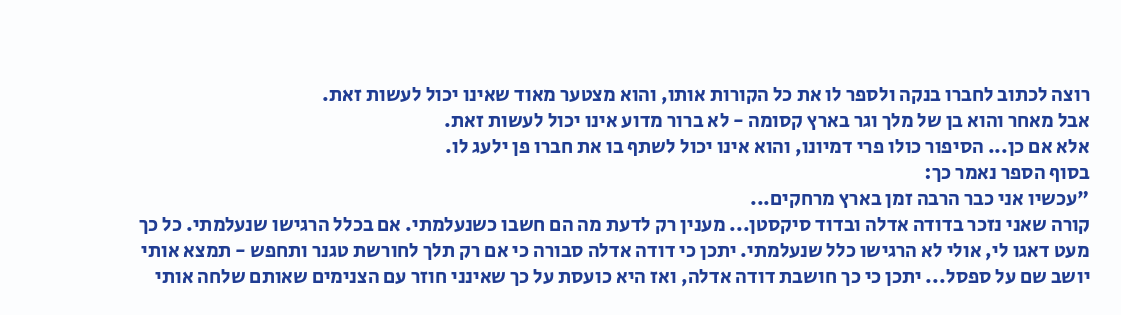רוצה לכתוב לחברו בנקה ולספר לו את כל הקורות אותו, והוא מצטער מאוד שאינו יכול לעשות זאת.
אבל מאחר והוא בן של מלך וגר בארץ קסומה - לא ברור מדוע אינו יכול לעשות זאת.
אלא אם כן... הסיפור כולו פרי דמיונו, והוא אינו יכול לשתף בו את חברו פן ילעג לו.
בסוף הספר נאמר כך:
"עכשיו אני כבר הרבה זמן בארץ מרחקים...
קורה שאני נזכר בדודה אדלה ובדוד סיקסטן... מענין רק לדעת מה הם חשבו כשנעלמתי. אם בכלל הרגישו שנעלמתי. כל כך מעט דאגו לי, אולי לא הרגישו כלל שנעלמתי. יתכן כי דודה אדלה סבורה כי אם רק תלך לחורשת טגנר ותחפש - תמצא אותי יושב שם על ספסל... יתכן כי כך חושבת דודה אדלה, ואז היא כועסת על כך שאינני חוזר עם הצנימים שאותם שלחה אותי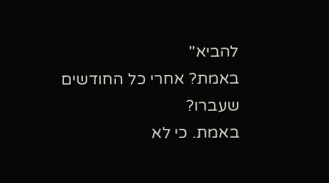להביא"
באמת? אחרי כל החודשים שעברו?
באמת. כי לא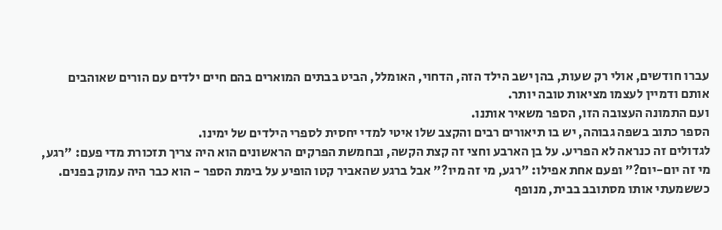עברו חודשים, אולי רק שעות, בהן ישב הילד הזה, הדחוי, האומלל, הביט בבתים המוארים בהם חיים ילדים עם הורים שאוהבים אותם ודמיין לעצמו מציאות טובה יותר.
ועם התמונה העצובה הזו, הספר משאיר אותנו.
הספר כתוב בשפה גבוהה, יש בו תיאורים רבים והקצב שלו איטי למדי יחסית לספרי הילדים של ימינו.
לגדולים זה כנראה לא הפריע. על בן הארבע וחצי זה קצת הקשה, ובחמשת הפרקים הראשונים הוא היה צריך תזכורת מדי פעם: "רגע, מי זה יום-יום?" ופעם אחת אפילו: "רגע, מי זה מיו?" אבל ברגע שהאביר קטו הופיע על בימת הספר - הוא כבר היה עמוק בפנים.
כששמעתי אותו מסתובב בבית, מנופף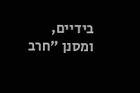בידיים, ומסנן "חרב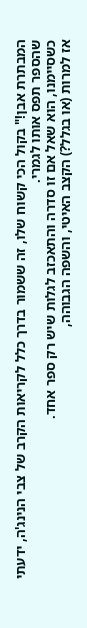המבתרת אבן!" בקול הכי קשוח שלו, זה ששמור בדרך כלל לקריאות הקרב של צבי הנינג'ה, ידעתי שהספר תפס אותו לגמרי.
כשסיימנו, הוא שאל אם זו סדרה והתאכזב לגלות שיש רק ספר אחד.
אז למרות (או בגלל?) הקצב האיטי, והשפה הגבוהה,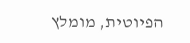הפיוטית, מומלץ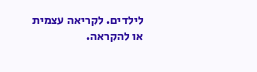לילדים. לקריאה עצמית או להקראה.